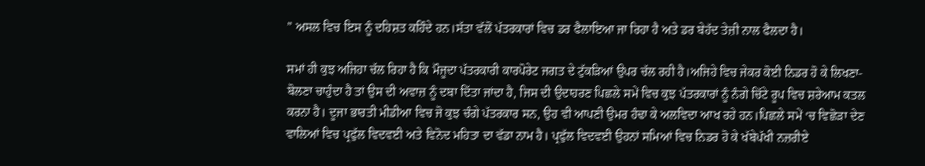” ਅਸਲ ਵਿਚ ਇਸ ਨੂੰ ਦਹਿਸ਼ਤ ਕਹਿੰਦੇ ਹਨ।ਸੱਤਾ ਵੱਲੋਂ ਪੱਤਰਕਾਰਾਂ ਵਿਚ ਡਰ ਫੈਲਾਇਆ ਜਾ ਰਿਹਾ ਹੈ ਅਤੇ ਡਰ ਬੇਹੱਦ ਤੇਜ਼ੀ ਨਾਲ ਫੈਲਦਾ ਹੈ।

ਸਮਾਂ ਹੀ ਕੁਝ ਅਜਿਹਾ ਚੱਲ ਰਿਹਾ ਹੈ ਕਿ ਮੌਜੂਦਾ ਪੱਤਰਕਾਰੀ ਕਾਰਪੋਰੇਟ ਜਗਤ ਦੇ ਟੁੱਕੜਿਆਂ ਉਪਰ ਚੱਲ ਰਹੀ ਹੈ।ਅਜਿਹੇ ਵਿਚ ਜੇਕਰ ਕੋਈ ਨਿਡਰ ਹੋ ਕੇ ਲਿਖਣਾ-ਬੋਲਣਾ ਚਾਹੁੰਦਾ ਹੈ ਤਾਂ ਉਸ ਦੀ ਅਵਾਜ਼ ਨੂੰ ਦਬਾ ਦਿੱਤਾ ਜਾਂਦਾ ਹੈ, ਜਿਸ ਦੀ ਉਦਾਹਰਣ ਪਿਛਲੇ ਸਮੇਂ ਵਿਚ ਕੁਝ ਪੱਤਰਕਾਰਾਂ ਨੂੰ ਨੰਗੇ ਚਿੱਟੇ ਰੂਪ ਵਿਚ ਸ਼ਰੇਆਮ ਕਤਲ ਕਰਨਾ ਹੈ। ਦੂਜਾ ਭਾਰਤੀ ਮੀਡੀਆ ਵਿਚ ਜੋ ਕੁਝ ਚੰਗੇ ਪੱਤਰਕਾਰ ਸਨ, ਉਹ ਵੀ ਆਪਣੀ ਉਮਰ ਹੰਢਾ ਕੇ ਅਲਵਿਦਾ ਆਖ ਰਹੇ ਹਨ।ਪਿਛਲੇ ਸਮੇਂ ‘ਚ ਵਿਛੋੜਾ ਦੇਣ ਵਾਲਿਆਂ ਵਿਚ ਪ੍ਰਫੁੱਲ ਵਿਦਵਈ ਅਤੇ ਵਿਨੋਦ ਮਹਿਤਾ ਦਾ ਵੱਡਾ ਨਾਮ ਹੈ। ਪ੍ਰਫੁੱਲ ਵਿਦਵਈ ਉਹਨਾਂ ਸਮਿਆਂ ਵਿਚ ਨਿਡਰ ਹੋ ਕੇ ਖੱਬੇਪੱਖੀ ਨਜ਼ਰੀਏ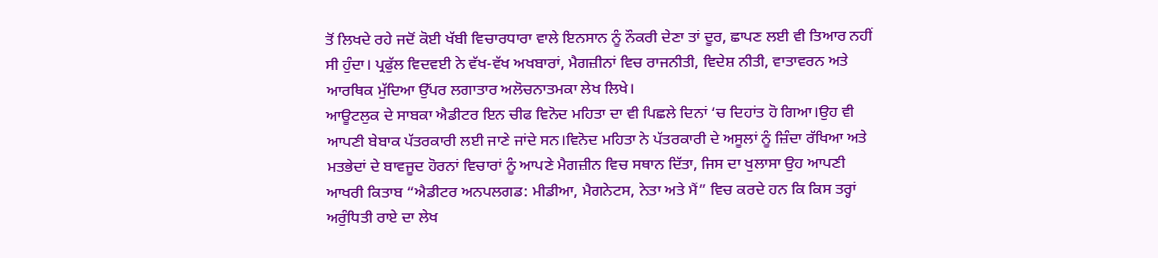ਤੋਂ ਲਿਖਦੇ ਰਹੇ ਜਦੋਂ ਕੋਈ ਖੱਬੀ ਵਿਚਾਰਧਾਰਾ ਵਾਲੇ ਇਨਸਾਨ ਨੂੰ ਨੌਕਰੀ ਦੇਣਾ ਤਾਂ ਦੂਰ, ਛਾਪਣ ਲਈ ਵੀ ਤਿਆਰ ਨਹੀਂ ਸੀ ਹੁੰਦਾ। ਪ੍ਰਫੁੱਲ ਵਿਦਵਈ ਨੇ ਵੱਖ-ਵੱਖ ਅਖਬਾਰਾਂ, ਮੈਗਜ਼ੀਨਾਂ ਵਿਚ ਰਾਜਨੀਤੀ, ਵਿਦੇਸ਼ ਨੀਤੀ, ਵਾਤਾਵਰਨ ਅਤੇ ਆਰਥਿਕ ਮੁੱਦਿਆ ਉੱਪਰ ਲਗਾਤਾਰ ਅਲੋਚਨਾਤਮਕਾ ਲੇਖ ਲਿਖੇ।
ਆਊਟਲੁਕ ਦੇ ਸਾਬਕਾ ਐਡੀਟਰ ਇਨ ਚੀਫ ਵਿਨੋਦ ਮਹਿਤਾ ਦਾ ਵੀ ਪਿਛਲੇ ਦਿਨਾਂ ‘ਚ ਦਿਹਾਂਤ ਹੋ ਗਿਆ।ਉਹ ਵੀ ਆਪਣੀ ਬੇਬਾਕ ਪੱਤਰਕਾਰੀ ਲਈ ਜਾਣੇ ਜਾਂਦੇ ਸਨ।ਵਿਨੋਦ ਮਹਿਤਾ ਨੇ ਪੱਤਰਕਾਰੀ ਦੇ ਅਸੂਲਾਂ ਨੂੰ ਜ਼ਿੰਦਾ ਰੱਖਿਆ ਅਤੇ ਮਤਭੇਦਾਂ ਦੇ ਬਾਵਜੂਦ ਹੋਰਨਾਂ ਵਿਚਾਰਾਂ ਨੂੰ ਆਪਣੇ ਮੈਗਜ਼ੀਨ ਵਿਚ ਸਥਾਨ ਦਿੱਤਾ, ਜਿਸ ਦਾ ਖੁਲਾਸਾ ਉਹ ਆਪਣੀ ਆਖਰੀ ਕਿਤਾਬ “ਐਡੀਟਰ ਅਨਪਲਗਡ: ਮੀਡੀਆ, ਮੈਗਨੇਟਸ, ਨੇਤਾ ਅਤੇ ਮੈਂ” ਵਿਚ ਕਰਦੇ ਹਨ ਕਿ ਕਿਸ ਤਰ੍ਹਾਂ ਅਰੁੰਧਿਤੀ ਰਾਏ ਦਾ ਲੇਖ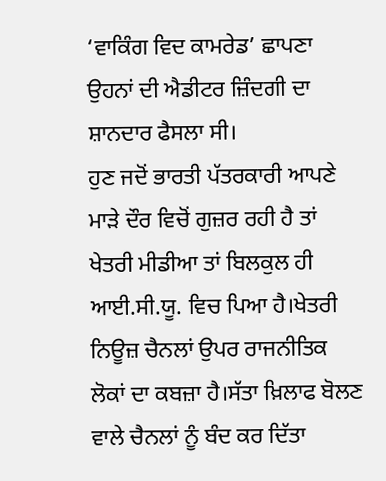‘ਵਾਕਿੰਗ ਵਿਦ ਕਾਮਰੇਡ’ ਛਾਪਣਾ ਉਹਨਾਂ ਦੀ ਐਡੀਟਰ ਜ਼ਿੰਦਗੀ ਦਾ ਸ਼ਾਨਦਾਰ ਫੈਸਲਾ ਸੀ।
ਹੁਣ ਜਦੋਂ ਭਾਰਤੀ ਪੱਤਰਕਾਰੀ ਆਪਣੇ ਮਾੜੇ ਦੌਰ ਵਿਚੋਂ ਗੁਜ਼ਰ ਰਹੀ ਹੈ ਤਾਂ ਖੇਤਰੀ ਮੀਡੀਆ ਤਾਂ ਬਿਲਕੁਲ ਹੀ ਆਈ.ਸੀ.ਯੂ. ਵਿਚ ਪਿਆ ਹੈ।ਖੇਤਰੀ ਨਿਊਜ਼ ਚੈਨਲਾਂ ਉਪਰ ਰਾਜਨੀਤਿਕ ਲੋਕਾਂ ਦਾ ਕਬਜ਼ਾ ਹੈ।ਸੱਤਾ ਖ਼ਿਲਾਫ ਬੋਲਣ ਵਾਲੇ ਚੈਨਲਾਂ ਨੂੰ ਬੰਦ ਕਰ ਦਿੱਤਾ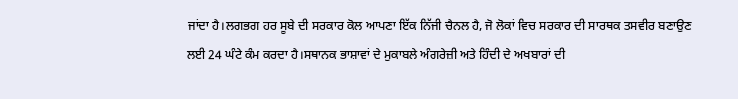ਜਾਂਦਾ ਹੈ।ਲਗਭਗ ਹਰ ਸੂਬੇ ਦੀ ਸਰਕਾਰ ਕੋਲ ਆਪਣਾ ਇੱਕ ਨਿੱਜੀ ਚੈਨਲ ਹੈ, ਜੋ ਲੋਕਾਂ ਵਿਚ ਸਰਕਾਰ ਦੀ ਸਾਰਥਕ ਤਸਵੀਰ ਬਣਾਉਣ ਲਈ 24 ਘੰਟੇ ਕੰਮ ਕਰਦਾ ਹੈ।ਸਥਾਨਕ ਭਾਸ਼ਾਵਾਂ ਦੇ ਮੁਕਾਬਲੇ ਅੰਗਰੇਜ਼ੀ ਅਤੇ ਹਿੰਦੀ ਦੇ ਅਖਬਾਰਾਂ ਦੀ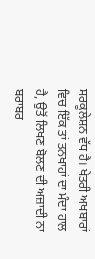ਸਰਕੂਲੇਸ਼ਨ ਵੱਧ ਹੈ। ਖੇਤਰੀ ਅਖਬਾਰਾਂ ਵਿਚ ਇੱਕ ਤਾਂ ਤਨਖਾਹਾਂ ਦਾ ਮੰਦਾ ਹਾਲ ਹੈ, ਉਤੋਂ ਲਿਖਣ ਬੋਲਣ ਦੀ ਅਜ਼ਾਦੀ ਨਾ ਬਰਾਬਰ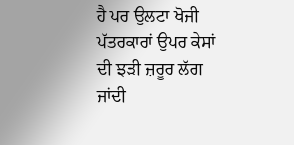ਹੈ ਪਰ ਉਲਟਾ ਖੋਜੀ ਪੱਤਰਕਾਰਾਂ ਉਪਰ ਕੇਸਾਂ ਦੀ ਝੜੀ ਜ਼ਰੂਰ ਲੱਗ ਜਾਂਦੀ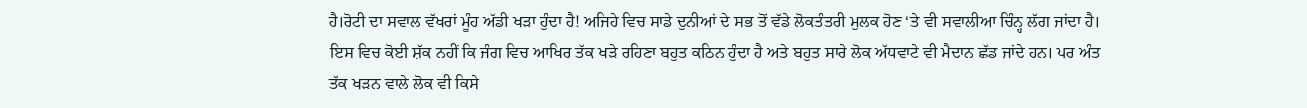ਹੈ।ਰੋਟੀ ਦਾ ਸਵਾਲ ਵੱਖਰਾਂ ਮੂੰਹ ਅੱਡੀ ਖੜਾ ਹੁੰਦਾ ਹੈ! ਅਜਿਹੇ ਵਿਚ ਸਾਡੇ ਦੁਨੀਆਂ ਦੇ ਸਭ ਤੋਂ ਵੱਡੇ ਲੋਕਤੰਤਰੀ ਮੁਲਕ ਹੋਣ ‘ਤੇ ਵੀ ਸਵਾਲੀਆ ਚਿੰਨ੍ਹ ਲੱਗ ਜਾਂਦਾ ਹੈ।
ਇਸ ਵਿਚ ਕੋਈ ਸ਼ੱਕ ਨਹੀਂ ਕਿ ਜੰਗ ਵਿਚ ਆਖਿਰ ਤੱਕ ਖੜੇ ਰਹਿਣਾ ਬਹੁਤ ਕਠਿਨ ਹੁੰਦਾ ਹੈ ਅਤੇ ਬਹੁਤ ਸਾਰੇ ਲੋਕ ਅੱਧਵਾਟੇ ਵੀ ਮੈਦਾਨ ਛੱਡ ਜਾਂਦੇ ਹਨ। ਪਰ ਅੰਤ ਤੱਕ ਖੜਨ ਵਾਲੇ ਲੋਕ ਵੀ ਕਿਸੇ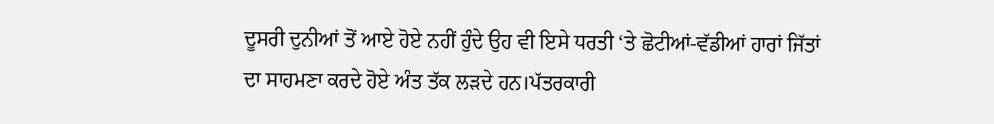ਦੂਸਰੀ ਦੁਨੀਆਂ ਤੋਂ ਆਏ ਹੋਏ ਨਹੀਂ ਹੁੰਦੇ ਉਹ ਵੀ ਇਸੇ ਧਰਤੀ ‘ਤੇ ਛੋਟੀਆਂ-ਵੱਡੀਆਂ ਹਾਰਾਂ ਜਿੱਤਾਂ ਦਾ ਸਾਹਮਣਾ ਕਰਦੇ ਹੋਏ ਅੰਤ ਤੱਕ ਲੜਦੇ ਹਨ।ਪੱਤਰਕਾਰੀ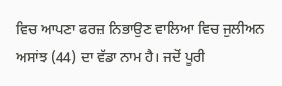ਵਿਚ ਆਪਣਾ ਫਰਜ਼ ਨਿਭਾਉਣ ਵਾਲਿਆ ਵਿਚ ਜੁਲੀਅਨ ਅਸਾਂਝ (44) ਦਾ ਵੱਡਾ ਨਾਮ ਹੈ। ਜਦੋਂ ਪੂਰੀ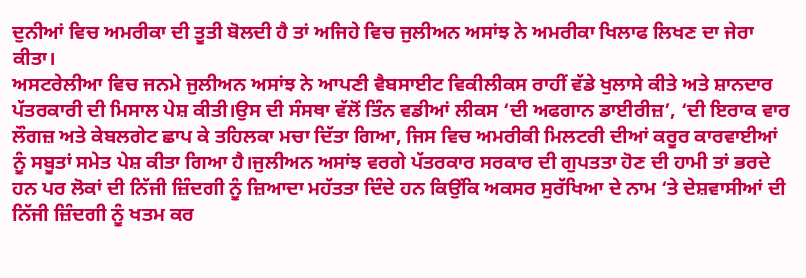ਦੁਨੀਆਂ ਵਿਚ ਅਮਰੀਕਾ ਦੀ ਤੂਤੀ ਬੋਲਦੀ ਹੈ ਤਾਂ ਅਜਿਹੇ ਵਿਚ ਜੁਲੀਅਨ ਅਸਾਂਝ ਨੇ ਅਮਰੀਕਾ ਖਿਲਾਫ ਲਿਖਣ ਦਾ ਜੇਰਾ ਕੀਤਾ।
ਅਸਟਰੇਲੀਆ ਵਿਚ ਜਨਮੇ ਜੁਲੀਅਨ ਅਸਾਂਝ ਨੇ ਆਪਣੀ ਵੈਬਸਾਈਟ ਵਿਕੀਲੀਕਸ ਰਾਹੀਂ ਵੱਡੇ ਖੁਲਾਸੇ ਕੀਤੇ ਅਤੇ ਸ਼ਾਨਦਾਰ ਪੱਤਰਕਾਰੀ ਦੀ ਮਿਸਾਲ ਪੇਸ਼ ਕੀਤੀ।ਉਸ ਦੀ ਸੰਸਥਾ ਵੱਲੋਂ ਤਿੰਨ ਵਡੀਆਂ ਲੀਕਸ ‘ਦੀ ਅਫਗਾਨ ਡਾਈਰੀਜ਼’, ‘ਦੀ ਇਰਾਕ ਵਾਰ ਲੌਗਜ਼ ਅਤੇ ਕੇਬਲਗੇਟ ਛਾਪ ਕੇ ਤਹਿਲਕਾ ਮਚਾ ਦਿੱਤਾ ਗਿਆ, ਜਿਸ ਵਿਚ ਅਮਰੀਕੀ ਮਿਲਟਰੀ ਦੀਆਂ ਕਰੂਰ ਕਾਰਵਾਈਆਂ ਨੂੰ ਸਬੂਤਾਂ ਸਮੇਤ ਪੇਸ਼ ਕੀਤਾ ਗਿਆ ਹੈ।ਜੁਲੀਅਨ ਅਸਾਂਝ ਵਰਗੇ ਪੱਤਰਕਾਰ ਸਰਕਾਰ ਦੀ ਗੁਪਤਤਾ ਹੋਣ ਦੀ ਹਾਮੀ ਤਾਂ ਭਰਦੇ ਹਨ ਪਰ ਲੋਕਾਂ ਦੀ ਨਿੱਜੀ ਜ਼ਿੰਦਗੀ ਨੂੰ ਜ਼ਿਆਦਾ ਮਹੱਤਤਾ ਦਿੰਦੇ ਹਨ ਕਿਉਂਕਿ ਅਕਸਰ ਸੁਰੱਖਿਆ ਦੇ ਨਾਮ ‘ਤੇ ਦੇਸ਼ਵਾਸੀਆਂ ਦੀ ਨਿੱਜੀ ਜ਼ਿੰਦਗੀ ਨੂੰ ਖਤਮ ਕਰ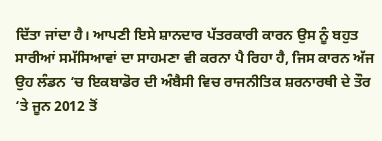ਦਿੱਤਾ ਜਾਂਦਾ ਹੈ। ਆਪਣੀ ਇਸੇ ਸ਼ਾਨਦਾਰ ਪੱਤਰਕਾਰੀ ਕਾਰਨ ਉਸ ਨੂੰ ਬਹੁਤ ਸਾਰੀਆਂ ਸਮੱਸਿਆਵਾਂ ਦਾ ਸਾਹਮਣਾ ਵੀ ਕਰਨਾ ਪੈ ਰਿਹਾ ਹੈ, ਜਿਸ ਕਾਰਨ ਅੱਜ ਉਹ ਲੰਡਨ ‘ਚ ਇਕਬਾਡੋਰ ਦੀ ਅੰਬੈਸੀ ਵਿਚ ਰਾਜਨੀਤਿਕ ਸ਼ਰਨਾਰਥੀ ਦੇ ਤੌਰ ‘ਤੇ ਜੂਨ 2012 ਤੋਂ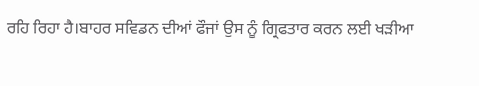ਰਹਿ ਰਿਹਾ ਹੈ।ਬਾਹਰ ਸਵਿਡਨ ਦੀਆਂ ਫੌਜਾਂ ਉਸ ਨੂੰ ਗ੍ਰਿਫਤਾਰ ਕਰਨ ਲਈ ਖੜੀਆ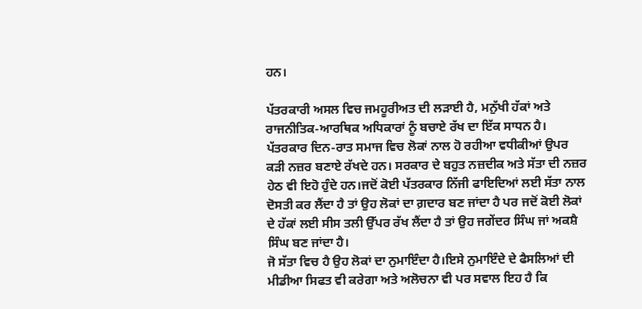ਹਨ।

ਪੱਤਰਕਾਰੀ ਅਸਲ ਵਿਚ ਜਮਹੂਰੀਅਤ ਦੀ ਲੜਾਈ ਹੈ, ਮਨੁੱਖੀ ਹੱਕਾਂ ਅਤੇ ਰਾਜਨੀਤਿਕ-ਆਰਥਿਕ ਅਧਿਕਾਰਾਂ ਨੂੰ ਬਚਾਏ ਰੱਖ ਦਾ ਇੱਕ ਸਾਧਨ ਹੈ। ਪੱਤਰਕਾਰ ਦਿਨ-ਰਾਤ ਸਮਾਜ ਵਿਚ ਲੋਕਾਂ ਨਾਲ ਹੋ ਰਹੀਆ ਵਧੀਕੀਆਂ ਉਪਰ ਕੜੀ ਨਜ਼ਰ ਬਣਾਏ ਰੱਖਦੇ ਹਨ। ਸਰਕਾਰ ਦੇ ਬਹੁਤ ਨਜ਼ਦੀਕ ਅਤੇ ਸੱਤਾ ਦੀ ਨਜ਼ਰ ਹੇਠ ਵੀ ਇਹੋ ਹੁੰਦੇ ਹਨ।ਜਦੋਂ ਕੋਈ ਪੱਤਰਕਾਰ ਨਿੱਜੀ ਫਾਇਦਿਆਂ ਲਈ ਸੱਤਾ ਨਾਲ ਦੋਸਤੀ ਕਰ ਲੈਂਦਾ ਹੈ ਤਾਂ ਉਹ ਲੋਕਾਂ ਦਾ ਗ਼ਦਾਰ ਬਣ ਜਾਂਦਾ ਹੈ ਪਰ ਜਦੋਂ ਕੋਈ ਲੋਕਾਂ ਦੇ ਹੱਕਾਂ ਲਈ ਸੀਸ ਤਲੀ ਉੱਪਰ ਰੱਖ ਲੈਂਦਾ ਹੈ ਤਾਂ ਉਹ ਜਗੇਂਦਰ ਸਿੰਘ ਜਾਂ ਅਕਸ਼ੈ ਸਿੰਘ ਬਣ ਜਾਂਦਾ ਹੈ।
ਜੋ ਸੱਤਾ ਵਿਚ ਹੈ ਉਹ ਲੋਕਾਂ ਦਾ ਨੁਮਾਇੰਦਾ ਹੈ।ਇਸੇ ਨੁਮਾਇੰਦੇ ਦੇ ਫੈਸਲਿਆਂ ਦੀ ਮੀਡੀਆ ਸਿਫਤ ਵੀ ਕਰੇਗਾ ਅਤੇ ਅਲੋਚਨਾ ਵੀ ਪਰ ਸਵਾਲ ਇਹ ਹੈ ਕਿ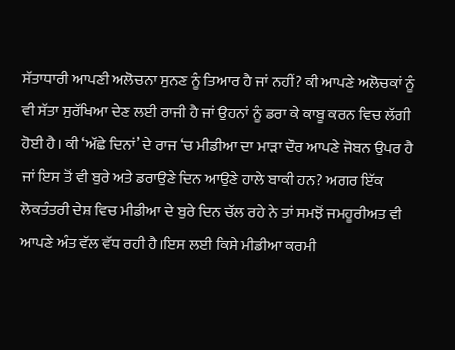ਸੱਤਾਧਾਰੀ ਆਪਣੀ ਅਲੋਚਨਾ ਸੁਨਣ ਨੂੰ ਤਿਆਰ ਹੈ ਜਾਂ ਨਹੀਂ? ਕੀ ਆਪਣੇ ਅਲੋਚਕਾਂ ਨੂੰ ਵੀ ਸੱਤਾ ਸੁਰੱਖਿਆ ਦੇਣ ਲਈ ਰਾਜੀ ਹੈ ਜਾਂ ਉਹਨਾਂ ਨੂੰ ਡਰਾ ਕੇ ਕਾਬੂ ਕਰਨ ਵਿਚ ਲੱਗੀ ਹੋਈ ਹੈ। ਕੀ ‘ਅੱਛੇ ਦਿਨਾਂ’ ਦੇ ਰਾਜ ‘ਚ ਮੀਡੀਆ ਦਾ ਮਾੜਾ ਦੌਰ ਆਪਣੇ ਜੋਬਨ ਉਪਰ ਹੈ ਜਾਂ ਇਸ ਤੋਂ ਵੀ ਬੁਰੇ ਅਤੇ ਡਰਾਉਣੇ ਦਿਨ ਆਉਣੇ ਹਾਲੇ ਬਾਕੀ ਹਨ? ਅਗਰ ਇੱਕ ਲੋਕਤੰਤਰੀ ਦੇਸ਼ ਵਿਚ ਮੀਡੀਆ ਦੇ ਬੁਰੇ ਦਿਨ ਚੱਲ ਰਹੇ ਨੇ ਤਾਂ ਸਮਝੋਂ ਜਮਹੂਰੀਅਤ ਵੀ ਆਪਣੇ ਅੰਤ ਵੱਲ ਵੱਧ ਰਹੀ ਹੈ।ਇਸ ਲਈ ਕਿਸੇ ਮੀਡੀਆ ਕਰਮੀ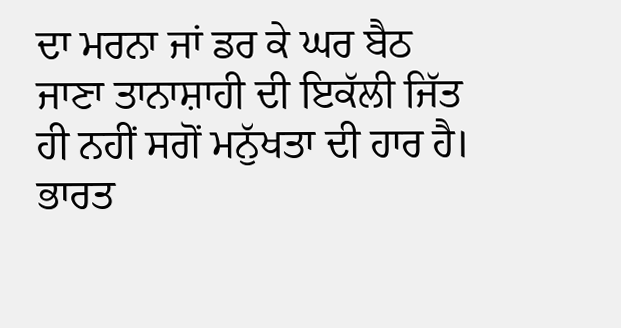ਦਾ ਮਰਨਾ ਜਾਂ ਡਰ ਕੇ ਘਰ ਬੈਠ ਜਾਣਾ ਤਾਨਾਸ਼ਾਹੀ ਦੀ ਇਕੱਲੀ ਜਿੱਤ ਹੀ ਨਹੀਂ ਸਗੋਂ ਮਨੁੱਖਤਾ ਦੀ ਹਾਰ ਹੈ। ਭਾਰਤ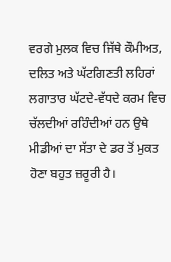ਵਰਗੇ ਮੁਲਕ ਵਿਚ ਜਿੱਥੇ ਕੌਮੀਅਤ, ਦਲਿਤ ਅਤੇ ਘੱਟਗਿਣਤੀ ਲਹਿਰਾਂ ਲਗਾਤਾਰ ਘੱਟਦੇ-ਵੱਧਦੇ ਕਰਮ ਵਿਚ ਚੱਲਦੀਆਂ ਰਹਿੰਦੀਆਂ ਹਨ ਉਥੇ ਮੀਡੀਆਂ ਦਾ ਸੱਤਾ ਦੇ ਡਰ ਤੋਂ ਮੁਕਤ ਹੋਣਾ ਬਹੁਤ ਜ਼ਰੂਰੀ ਹੈ।